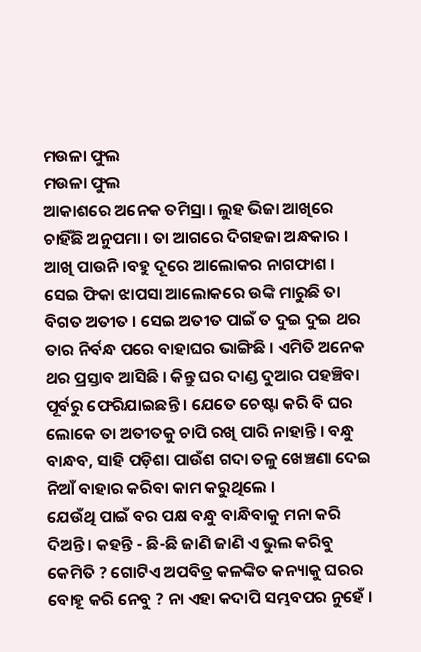ମଉଳା ଫୁଲ
ମଉଳା ଫୁଲ
ଆକାଶରେ ଅନେକ ତମିସ୍ରା । ଲୁହ ଭିଜା ଆଖିରେ ଚାହିଁଛି ଅନୁପମା । ତା ଆଗରେ ଦିଗହଜା ଅନ୍ଧକାର । ଆଖି ପାଉନି ।ବହୁ ଦୂରେ ଆଲୋକର ନାଗଫାଶ । ସେଇ ଫିକା ଝାପସା ଆଲୋକରେ ଉଙ୍କି ମାରୁଛି ତା ବିଗତ ଅତୀତ । ସେଇ ଅତୀତ ପାଇଁ ତ ଦୁଇ ଦୁଇ ଥର ତାର ନିର୍ବନ୍ଧ ପରେ ବାହାଘର ଭାଙ୍ଗିଛି । ଏମିତି ଅନେକ ଥର ପ୍ରସ୍ତାବ ଆସିଛି । କିନ୍ତୁ ଘର ଦାଣ୍ଡ ଦୁଆର ପହଞ୍ଚିବା ପୂର୍ବରୁ ଫେରିଯାଇଛନ୍ତି । ଯେତେ ଚେଷ୍ଟା କରି ବି ଘର ଲୋକେ ତା ଅତୀତକୁ ଚାପି ରଖି ପାରି ନାହାନ୍ତି । ବନ୍ଧୁ ବାନ୍ଧବ, ସାହି ପଡ଼ିଶା ପାଉଁଶ ଗଦା ତଳୁ ଖେଞ୍ଚଣା ଦେଇ ନିଆଁ ବାହାର କରିବା କାମ କରୁଥିଲେ ।
ଯେଉଁଥି ପାଇଁ ବର ପକ୍ଷ ବନ୍ଧୁ ବାନ୍ଧିବାକୁ ମନା କରି ଦିଅନ୍ତି । କହନ୍ତି - ଛି-ଛି ଜାଣି ଜାଣି ଏ ଭୁଲ କରିବୁ କେମିତି ? ଗୋଟିଏ ଅପବିତ୍ର କଳଙ୍କିତ କନ୍ୟାକୁ ଘରର ବୋହୂ କରି ନେବୁ ? ନା ଏହା କଦାପି ସମ୍ଭବପର ନୁହେଁ ।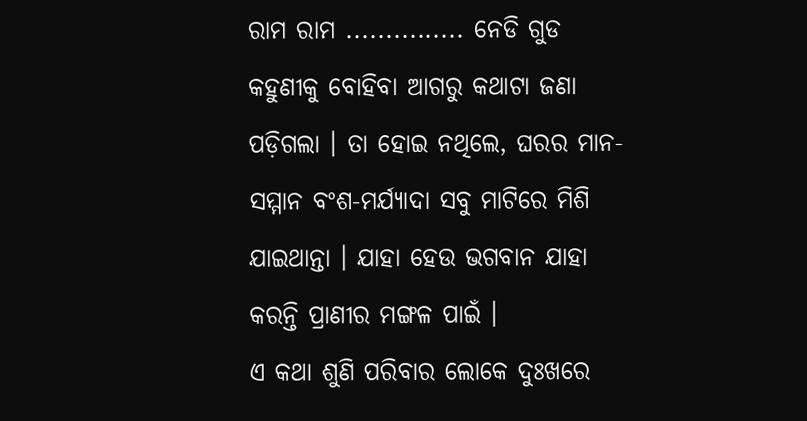ରାମ ରାମ ............... ନେଡି ଗୁଡ କହୁଣୀକୁ ବୋହିବା ଆଗରୁ କଥାଟା ଜଣା ପଡ଼ିଗଲା । ତା ହୋଇ ନଥିଲେ, ଘରର ମାନ-ସମ୍ମାନ ବଂଶ-ମର୍ଯ୍ୟାଦା ସବୁ ମାଟିରେ ମିଶି ଯାଇଥାନ୍ତା । ଯାହା ହେଉ ଭଗବାନ ଯାହା କରନ୍ତି ପ୍ରାଣୀର ମଙ୍ଗଳ ପାଇଁ ।
ଏ କଥା ଶୁଣି ପରିବାର ଲୋକେ ଦୁଃଖରେ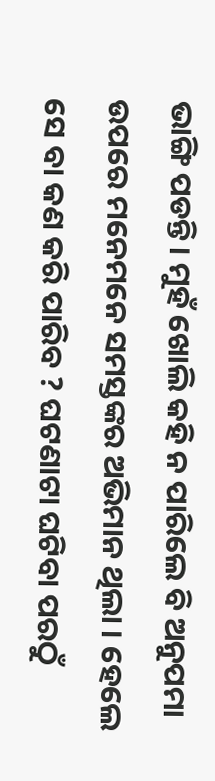ଭାଙ୍ଗି ପଡନ୍ତି। ମୁହଁ ଖୋଲି କହି ନ ପାରିଲେ ବି ଅନୁପମା ଉପରେ ମନେମନେ ସମସ୍ତଙ୍କର ଅଭିମାନ ଥିଲା । ହେଲେ ସେ ବା କଣ କରି ପାରିବ ? ଘଟଣାଟା ଘଟିବା ପରଠୁଁ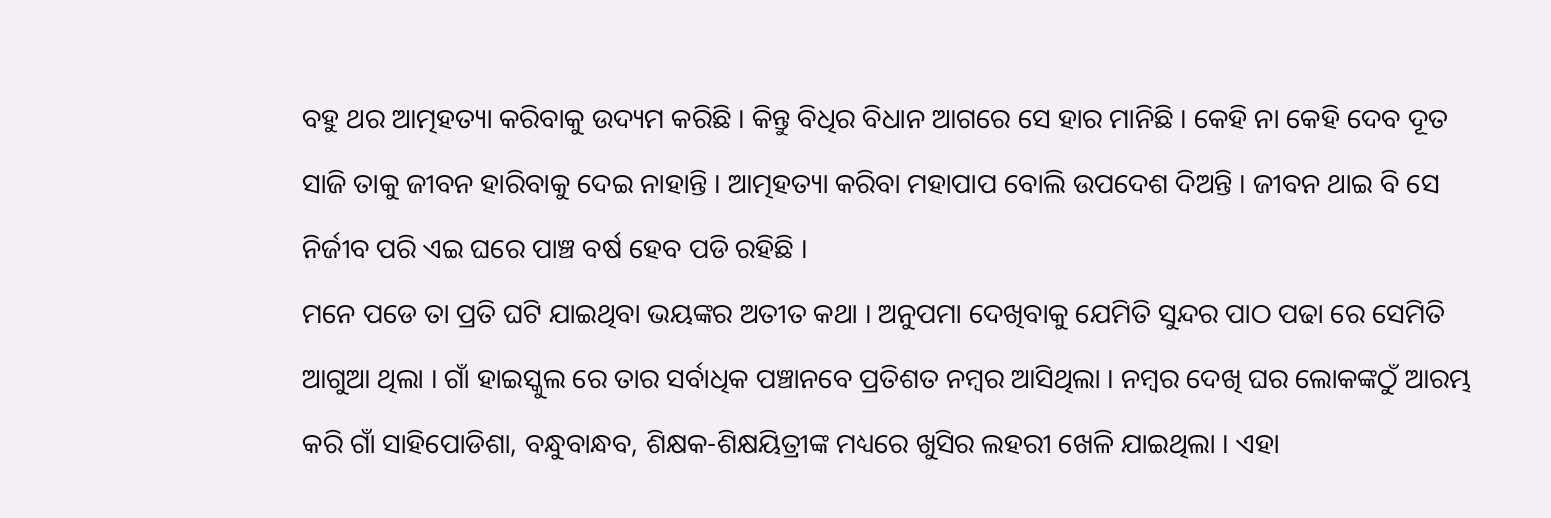ବହୁ ଥର ଆତ୍ମହତ୍ୟା କରିବାକୁ ଉଦ୍ୟମ କରିଛି । କିନ୍ତୁ ବିଧିର ବିଧାନ ଆଗରେ ସେ ହାର ମାନିଛି । କେହି ନା କେହି ଦେବ ଦୂତ ସାଜି ତାକୁ ଜୀବନ ହାରିବାକୁ ଦେଇ ନାହାନ୍ତି । ଆତ୍ମହତ୍ୟା କରିବା ମହାପାପ ବୋଲି ଉପଦେଶ ଦିଅନ୍ତି । ଜୀବନ ଥାଇ ବି ସେ ନିର୍ଜୀବ ପରି ଏଇ ଘରେ ପାଞ୍ଚ ବର୍ଷ ହେବ ପଡି ରହିଛି ।
ମନେ ପଡେ ତା ପ୍ରତି ଘଟି ଯାଇଥିବା ଭୟଙ୍କର ଅତୀତ କଥା । ଅନୁପମା ଦେଖିବାକୁ ଯେମିତି ସୁନ୍ଦର ପାଠ ପଢା ରେ ସେମିତି ଆଗୁଆ ଥିଲା । ଗାଁ ହାଇସ୍କୁଲ ରେ ତାର ସର୍ବାଧିକ ପଞ୍ଚାନବେ ପ୍ରତିଶତ ନମ୍ବର ଆସିଥିଲା । ନମ୍ବର ଦେଖି ଘର ଲୋକଙ୍କଠୁଁ ଆରମ୍ଭ କରି ଗାଁ ସାହିପୋଡିଶା, ବନ୍ଧୁବାନ୍ଧବ, ଶିକ୍ଷକ-ଶିକ୍ଷୟିତ୍ରୀଙ୍କ ମଧ୍ୟରେ ଖୁସିର ଲହରୀ ଖେଳି ଯାଇଥିଲା । ଏହା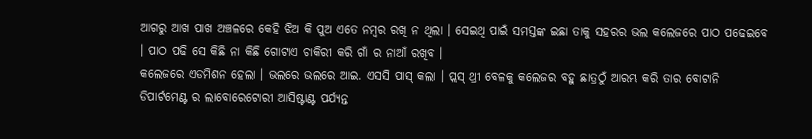ଆଗରୁ ଆଖ ପାଖ ଅଞ୍ଚଳରେ କେହି ଝିଅ କି ପୁଅ ଏତେ ନମ୍ବର ରଖି ନ ଥିଲା । ସେଇଥି ପାଇଁ ସମସ୍ତଙ୍କ ଇଛା ତାକୁ ସହରର ଭଲ କଲେଜରେ ପାଠ ପଢେଇବେ । ପାଠ ପଢି ସେ କିଛି ନା କିଛି ଗୋଟାଏ ଚାକିରୀ କରି ଗାଁ ର ନାଆଁ ରଖିବ ।
କଲେଜରେ ଏଡମିଶନ ହେଲା । ଭଲରେ ଭଲରେ ଆଇ. ଏସସି ପାସ୍ କଲା । ପ୍ଲସ୍ ଥ୍ରୀ ବେଳକୁ କଲେଜର ବହୁ ଛାତ୍ରଠୁଁ ଆରମ୍ଭ କରି ତାର ବୋଟାନି ଡିପାର୍ଟମେଣ୍ଟ ର ଲାବୋରେଟୋରୀ ଆସିଷ୍ଟାଣ୍ଟ ପର୍ଯ୍ୟନ୍ତ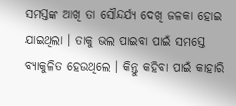ସମସ୍ତଙ୍କ ଆଖି ତା ସୌନ୍ଦର୍ଯ୍ୟ ଦେଖି ଜଳକା ହୋଇ ଯାଇଥିଲା । ତାକୁ ଭଲ ପାଇବା ପାଇଁ ସମସ୍ତେ ବ୍ୟାକୁଳିତ ହେଉଥିଲେ । କିନ୍ତୁ କହିବା ପାଇଁ କାହାରି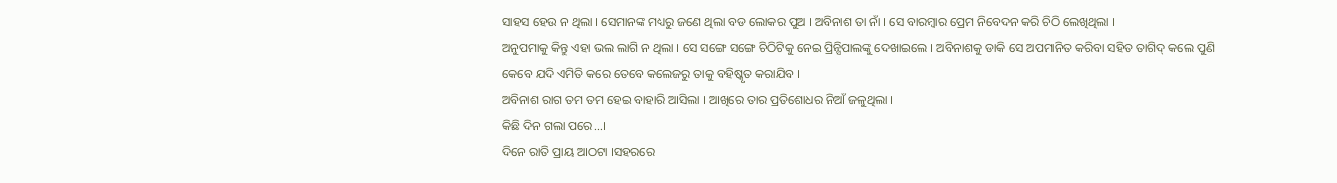ସାହସ ହେଉ ନ ଥିଲା । ସେମାନଙ୍କ ମଧ୍ୟରୁ ଜଣେ ଥିଲା ବଡ ଲୋକର ପୁଅ । ଅବିନାଶ ତା ନାଁ । ସେ ବାରମ୍ବାର ପ୍ରେମ ନିବେଦନ କରି ଚିଠି ଲେଖିଥିଲା ।
ଅନୁପମାକୁ କିନ୍ତୁ ଏହା ଭଲ ଲାଗି ନ ଥିଲା । ସେ ସଙ୍ଗେ ସଙ୍ଗେ ଚିଠିଟିକୁ ନେଇ ପ୍ରିନ୍ସିପାଲଙ୍କୁ ଦେଖାଇଲେ । ଅବିନାଶକୁ ଡାକି ସେ ଅପମାନିତ କରିବା ସହିତ ତାଗିଦ୍ କଲେ ପୁଣି କେବେ ଯଦି ଏମିତି କରେ ତେବେ କଲେଜରୁ ତାକୁ ବହିଷ୍କୃତ କରାଯିବ ।
ଅବିନାଶ ରାଗ ତମ ତମ ହେଇ ବାହାରି ଆସିଲା । ଆଖିରେ ତାର ପ୍ରତିଶୋଧର ନିଆଁ ଜଳୁଥିଲା ।
କିଛି ଦିନ ଗଲା ପରେ...।
ଦିନେ ରାତି ପ୍ରାୟ ଆଠଟା ।ସହରରେ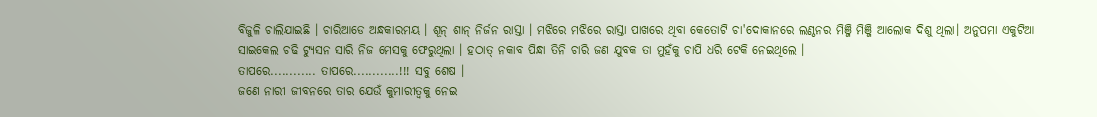ବିଜୁଳି ଚାଲିଯାଇଛି । ଚାରିଆଡେ ଅନ୍ଧକାରମୟ । ଶୂନ୍ ଶାନ୍ ନିର୍ଜନ ରାସ୍ତା । ମଝିରେ ମଝିରେ ରାସ୍ତା ପାଖରେ ଥିବା କେତୋଟି ଚା'ଦୋକାନରେ ଲଣ୍ଠନର ମିଞ୍ଜି ମିଞ୍ଜି ଆଲୋକ ଦିଶୁ ଥିଲା। ଅନୁପମା ଏକୁଟିଆ ସାଇକେଲ ଚଢି ଟ୍ୟୁସନ ସାରି ନିଜ ମେସକୁ ଫେରୁଥିଲା । ହଠାତ୍ ନକାବ ପିନ୍ଧା ତିନି ଚାରି ଜଣ ଯୁବକ ତା ମୁହଁକୁ ଚାପି ଧରି ଟେକି ନେଇଥିଲେ ।
ତାପରେ............ ତାପରେ............!!! ସବୁ ଶେଷ ।
ଜଣେ ନାରୀ ଜୀବନରେ ତାର ଯେଉଁ କୁମାରୀତ୍ବକୁ ନେଇ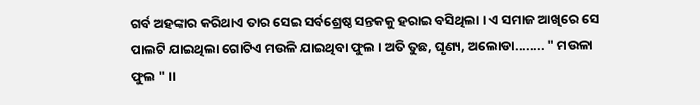ଗର୍ବ ଅହଙ୍କାର କରିଥାଏ ତାର ସେଇ ସର୍ବଶ୍ରେଷ୍ଠ ସନ୍ତକକୁ ହରାଇ ବସିଥିଲା । ଏ ସମାଜ ଆଖିରେ ସେ ପାଲଟି ଯାଇଥିଲା ଗୋଟିଏ ମଉଳି ଯାଇଥିବା ଫୁଲ । ଅତି ତୁଛ, ଘୃଣ୍ୟ, ଅଲୋଡା........ " ମଉଳା ଫୁଲ " ।।